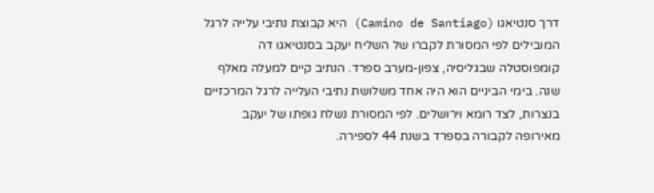דרך סנטיאגו (Camino de Santiago) היא קבוצת נתיבי עלייה לרגל המובילים לפי המסורת לקברו של השליח יעקב בסנטיאגו דה קומפוסטלה שבגליסיה, צפון-מערב ספרד. הנתיב קיים למעלה מאלף שנה. בימי הביניים הוא היה אחד משלושת נתיבי העלייה לרגל המרכזיים בנצרות, לצד רומא וירושלים. לפי המסורת נשלח גופתו של יעקב מאירופה לקבורה בספרד בשנת 44 לספירה.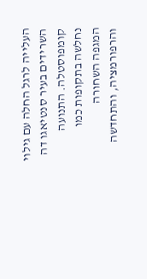העלייה לרגל החלה עם גילוי השרידים בעיר סנטיאגו דה קומפוסטלה. התנועה נחלשה בתקופות כמו המגפה השחורה והרפורמציה, והתחדשה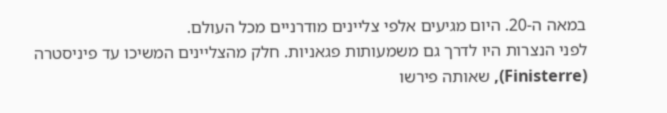במאה ה-20. היום מגיעים אלפי צליינים מודרניים מכל העולם.
לפני הנצרות היו לדרך גם משמעותות פגאניות. חלק מהצליינים המשיכו עד פיניסטרה (Finisterre), שאותה פירשו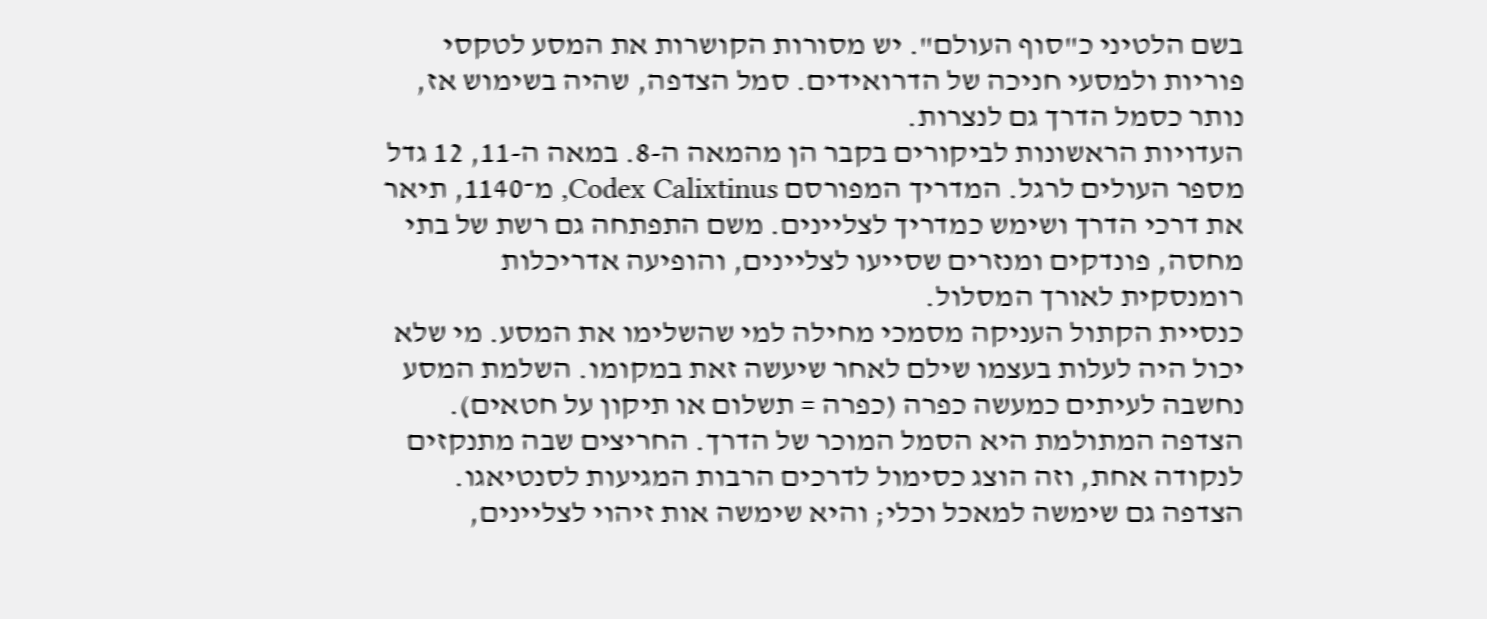בשם הלטיני כ"סוף העולם". יש מסורות הקושרות את המסע לטקסי פוריות ולמסעי חניכה של הדרואידים. סמל הצדפה, שהיה בשימוש אז, נותר כסמל הדרך גם לנצרות.
העדויות הראשונות לביקורים בקבר הן מהמאה ה-8. במאה ה-11, 12 גדל מספר העולים לרגל. המדריך המפורסם Codex Calixtinus, מ־1140, תיאר את דרכי הדרך ושימש כמדריך לצליינים. משם התפתחה גם רשת של בתי מחסה, פונדקים ומנזרים שסייעו לצליינים, והופיעה אדריכלות רומנסקית לאורך המסלול.
כנסיית הקתול העניקה מסמכי מחילה למי שהשלימו את המסע. מי שלא יכול היה לעלות בעצמו שילם לאחר שיעשה זאת במקומו. השלמת המסע נחשבה לעיתים כמעשה כפרה (כפרה = תשלום או תיקון על חטאים).
הצדפה המתולמת היא הסמל המוכר של הדרך. החריצים שבה מתנקזים לנקודה אחת, וזה הוצג כסימול לדרכים הרבות המגיעות לסנטיאגו. הצדפה גם שימשה למאכל וכלי; והיא שימשה אות זיהוי לצליינים,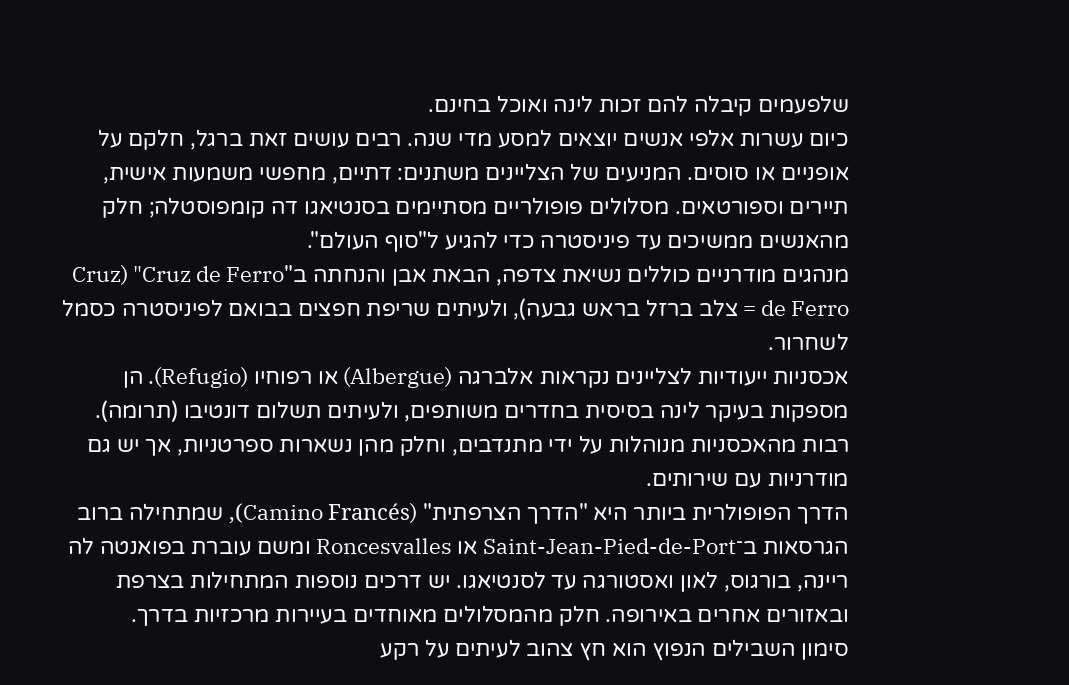שלפעמים קיבלה להם זכות לינה ואוכל בחינם.
כיום עשרות אלפי אנשים יוצאים למסע מדי שנה. רבים עושים זאת ברגל, חלקם על אופניים או סוסים. המניעים של הצליינים משתנים: דתיים, מחפשי משמעות אישית, תיירים וספורטאים. מסלולים פופולריים מסתיימים בסנטיאגו דה קומפוסטלה; חלק מהאנשים ממשיכים עד פיניסטרה כדי להגיע ל"סוף העולם".
מנהגים מודרניים כוללים נשיאת צדפה, הבאת אבן והנחתה ב"Cruz de Ferro" (Cruz de Ferro = צלב ברזל בראש גבעה), ולעיתים שריפת חפצים בבואם לפיניסטרה כסמל לשחרור.
אכסניות ייעודיות לצליינים נקראות אלברגה (Albergue) או רפוחיו (Refugio). הן מספקות בעיקר לינה בסיסית בחדרים משותפים, ולעיתים תשלום דונטיבו (תרומה). רבות מהאכסניות מנוהלות על ידי מתנדבים, וחלק מהן נשארות ספרטניות, אך יש גם מודרניות עם שירותים.
הדרך הפופולרית ביותר היא "הדרך הצרפתית" (Camino Francés), שמתחילה ברוב הגרסאות ב־Saint-Jean-Pied-de-Port או Roncesvalles ומשם עוברת בפואנטה לה ריינה, בורגוס, לאון ואסטורגה עד לסנטיאגו. יש דרכים נוספות המתחילות בצרפת ובאזורים אחרים באירופה. חלק מהמסלולים מאוחדים בעיירות מרכזיות בדרך.
סימון השבילים הנפוץ הוא חץ צהוב לעיתים על רקע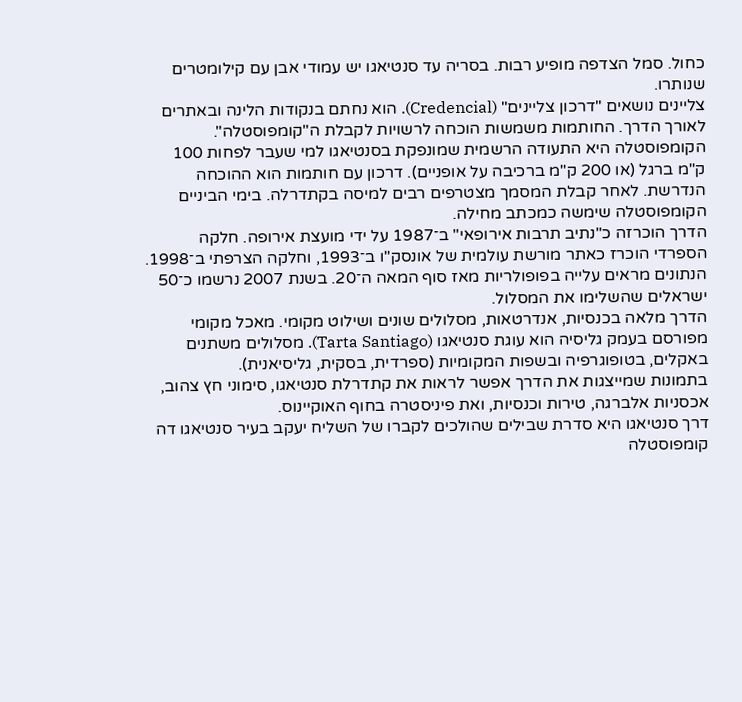כחול. סמל הצדפה מופיע רבות. בסריה עד סנטיאגו יש עמודי אבן עם קילומטרים שנותרו.
צליינים נושאים "דרכון צליינים" (Credencial). הוא נחתם בנקודות הלינה ובאתרים לאורך הדרך. החותמות משמשות הוכחה לרשויות לקבלת ה"קומפוסטלה".
הקומפוסטלה היא התעודה הרשמית שמונפקת בסנטיאגו למי שעבר לפחות 100 ק"מ ברגל (או 200 ק"מ ברכיבה על אופניים). דרכון עם חותמות הוא ההוכחה הנדרשת. לאחר קבלת המסמך מצטרפים רבים למיסה בקתדרלה. בימי הביניים הקומפוסטלה שימשה כמכתב מחילה.
הדרך הוכרזה כ"נתיב תרבות אירופאי" ב־1987 על ידי מועצת אירופה. חלקה הספרדי הוכרז כאתר מורשת עולמית של אונסק"ו ב־1993, וחלקה הצרפתי ב־1998. הנתונים מראים עלייה בפופולריות מאז סוף המאה ה־20. בשנת 2007 נרשמו כ־50 ישראלים שהשלימו את המסלול.
הדרך מלאה בכנסיות, אנדרטאות, מסלולים שונים ושילוט מקומי. מאכל מקומי מפורסם בעמק גליסיה הוא עוגת סנטיאגו (Tarta Santiago). מסלולים משתנים באקלים, בטופוגרפיה ובשפות המקומיות (ספרדית, בסקית, גליסיאנית).
בתמונות שמייצגות את הדרך אפשר לראות את קתדרלת סנטיאגו, סימוני חץ צהוב, אכסניות אלברגה, טירות וכנסיות, ואת פיניסטרה בחוף האוקיינוס.
דרך סנטיאגו היא סדרת שבילים שהולכים לקברו של השליח יעקב בעיר סנטיאגו דה קומפוסטלה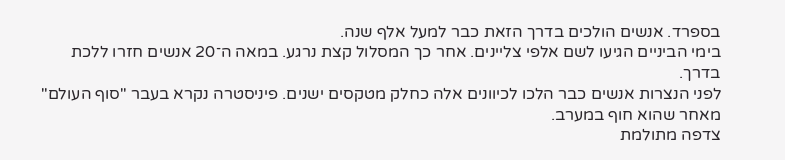בספרד. אנשים הולכים בדרך הזאת כבר למעל אלף שנה.
בימי הביניים הגיעו לשם אלפי צליינים. אחר כך המסלול קצת נרגע. במאה ה־20 אנשים חזרו ללכת בדרך.
לפני הנצרות אנשים כבר הלכו לכיוונים אלה כחלק מטקסים ישנים. פיניסטרה נקרא בעבר "סוף העולם" מאחר שהוא חוף במערב.
צדפה מתולמת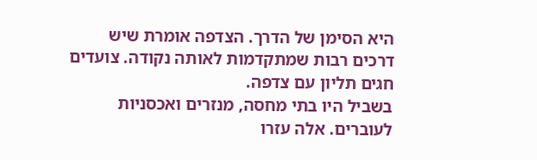היא הסימן של הדרך. הצדפה אומרת שיש דרכים רבות שמתקדמות לאותה נקודה. צועדים חגים תליון עם צדפה.
בשביל היו בתי מחסה, מנזרים ואכסניות לעוברים. אלה עזרו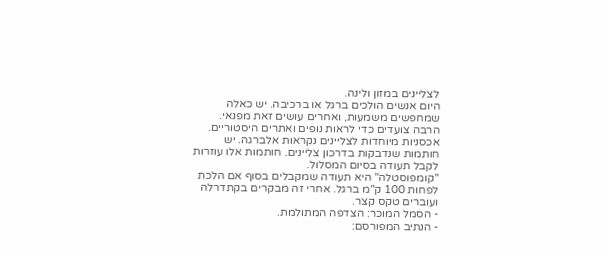לצליינים במזון ולינה.
היום אנשים הולכים ברגל או ברכיבה. יש כאלה שמחפשים משמעות, ואחרים עושים זאת מפנאי. הרבה צועדים כדי לראות נופים ואתרים היסטוריים.
אכסניות מיוחדות לצליינים נקראות אלברגה. יש חותמות שנדבקות בדרכון צליינים. חותמות אלו עוזרות לקבל תעודה בסיום המסלול.
"קומפוסטלה" היא תעודה שמקבלים בסוף אם הלכת לפחות 100 ק"מ ברגל. אחרי זה מבקרים בקתדרלה ועוברים טקס קצר.
- הסמל המוכר: הצדפה המתולמת.
- הנתיב המפורסם: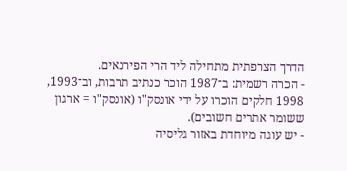הדרך הצרפתית מתחילה ליד הרי הפירנאים.
- הכרה רשמית: ב־1987 הוכר כנתיב תרבות, וב־1993, 1998 חלקים הוכרו על ידי אונסק"ו (אונסק"ו = ארגון ששומר אתרים חשובים).
- יש עוגה מיוחדת באזור גליסיה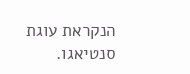הנקראת עוגת סנטיאגו.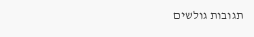תגובות גולשים